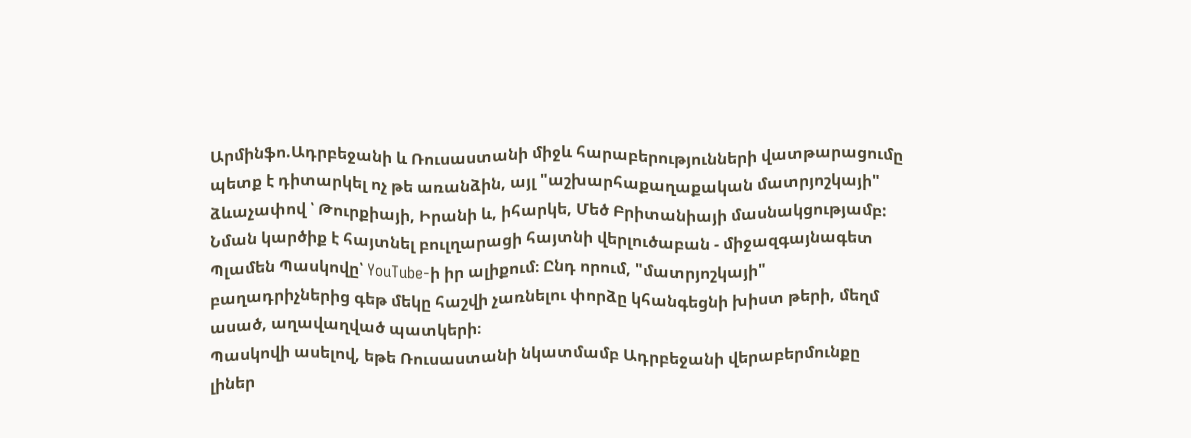Արմինֆո.Ադրբեջանի և Ռուսաստանի միջև հարաբերությունների վատթարացումը պետք է դիտարկել ոչ թե առանձին, այլ "աշխարհաքաղաքական մատրյոշկայի" ձևաչափով ՝ Թուրքիայի, Իրանի և, իհարկե, Մեծ Բրիտանիայի մասնակցությամբ: Նման կարծիք է հայտնել բուլղարացի հայտնի վերլուծաբան - միջազգայնագետ Պլամեն Պասկովը՝ YouTube-ի իր ալիքում։ Ընդ որում, "մատրյոշկայի" բաղադրիչներից գեթ մեկը հաշվի չառնելու փորձը կհանգեցնի խիստ թերի, մեղմ ասած, աղավաղված պատկերի։
Պասկովի ասելով, եթե Ռուսաստանի նկատմամբ Ադրբեջանի վերաբերմունքը լիներ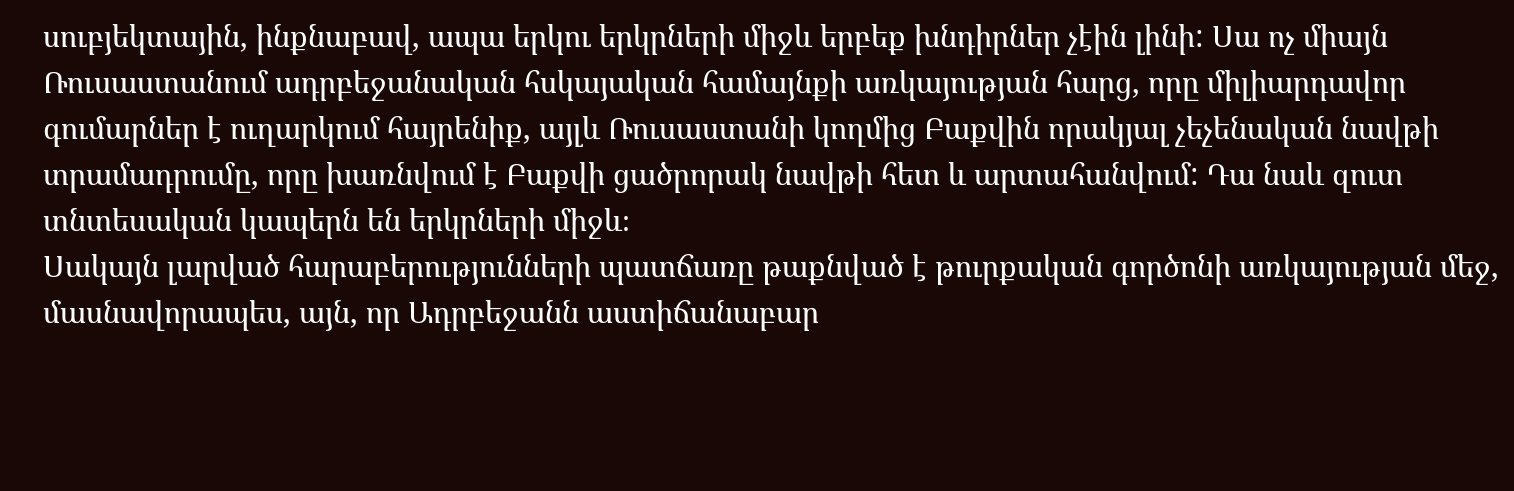սուբյեկտային, ինքնաբավ, ապա երկու երկրների միջև երբեք խնդիրներ չէին լինի: Սա ոչ միայն Ռուսաստանում ադրբեջանական հսկայական համայնքի առկայության հարց, որը միլիարդավոր գումարներ է ուղարկում հայրենիք, այլև Ռուսաստանի կողմից Բաքվին որակյալ չեչենական նավթի տրամադրումը, որը խառնվում է Բաքվի ցածրորակ նավթի հետ և արտահանվում: Դա նաև զուտ տնտեսական կապերն են երկրների միջև։
Սակայն լարված հարաբերությունների պատճառը թաքնված է թուրքական գործոնի առկայության մեջ, մասնավորապես, այն, որ Ադրբեջանն աստիճանաբար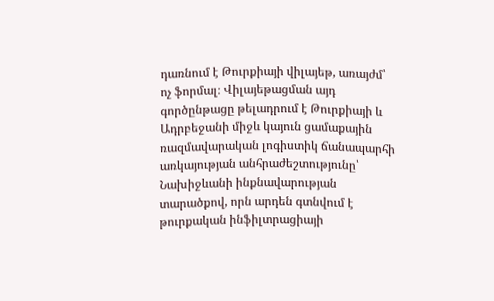դառնում է Թուրքիայի վիլայեթ, առայժմ՝ ոչ ֆորմալ։ Վիլայեթացման այդ գործընթացը թելադրում է Թուրքիայի և Ադրբեջանի միջև կայուն ցամաքային ռազմավարական լոգիստիկ ճանապարհի առկայության անհրաժեշտությունը՝ Նախիջևանի ինքնավարության տարածքով, որն արդեն գտնվում է թուրքական ինֆիլտրացիայի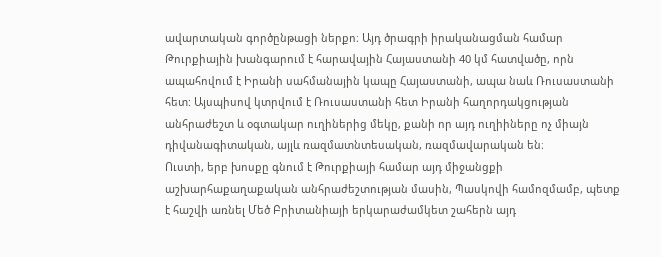ավարտական գործընթացի ներքո։ Այդ ծրագրի իրականացման համար Թուրքիային խանգարում է հարավային Հայաստանի 40 կմ հատվածը, որն ապահովում է Իրանի սահմանային կապը Հայաստանի, ապա նաև Ռուսաստանի հետ: Այսպիսով կտրվում է Ռուսաստանի հետ Իրանի հաղորդակցության անհրաժեշտ և օգտակար ուղիներից մեկը, քանի որ այդ ուղիիները ոչ միայն դիվանագիտական, այլև ռազմատնտեսական, ռազմավարական են։
Ուստի, երբ խոսքը գնում է Թուրքիայի համար այդ միջանցքի աշխարհաքաղաքական անհրաժեշտության մասին, Պասկովի համոզմամբ, պետք է հաշվի առնել Մեծ Բրիտանիայի երկարաժամկետ շահերն այդ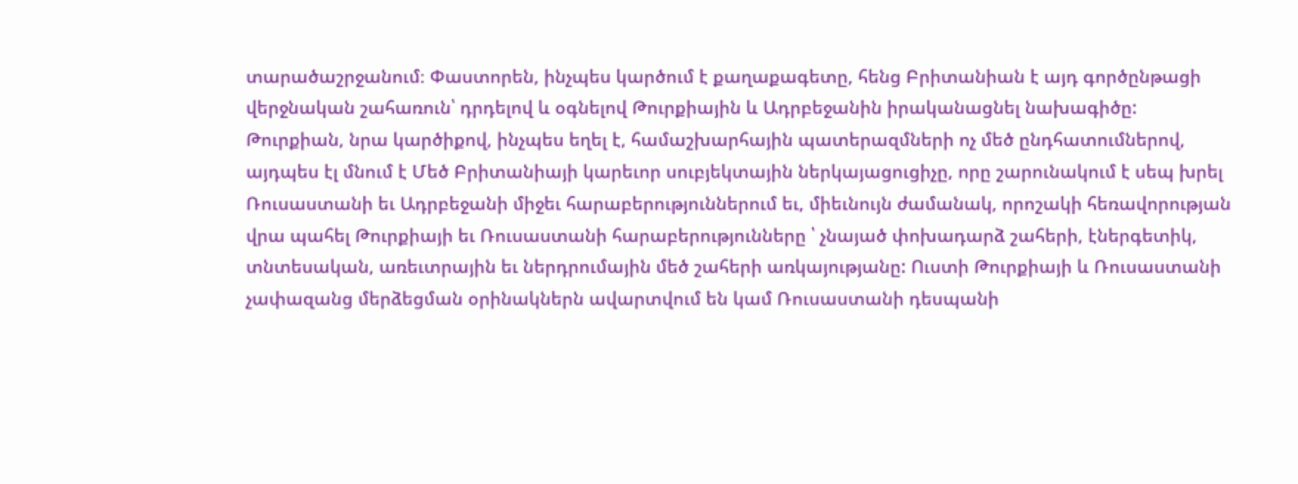տարածաշրջանում։ Փաստորեն, ինչպես կարծում է քաղաքագետը, հենց Բրիտանիան է այդ գործընթացի վերջնական շահառուն՝ դրդելով և օգնելով Թուրքիային և Ադրբեջանին իրականացնել նախագիծը:
Թուրքիան, նրա կարծիքով, ինչպես եղել է, համաշխարհային պատերազմների ոչ մեծ ընդհատումներով, այդպես էլ մնում է Մեծ Բրիտանիայի կարեւոր սուբյեկտային ներկայացուցիչը, որը շարունակում է սեպ խրել Ռուսաստանի եւ Ադրբեջանի միջեւ հարաբերություններում եւ, միեւնույն ժամանակ, որոշակի հեռավորության վրա պահել Թուրքիայի եւ Ռուսաստանի հարաբերությունները ՝ չնայած փոխադարձ շահերի, էներգետիկ, տնտեսական, առեւտրային եւ ներդրումային մեծ շահերի առկայությանը: Ուստի Թուրքիայի և Ռուսաստանի չափազանց մերձեցման օրինակներն ավարտվում են կամ Ռուսաստանի դեսպանի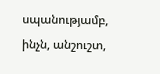սպանությամբ, ինչն, անշուշտ,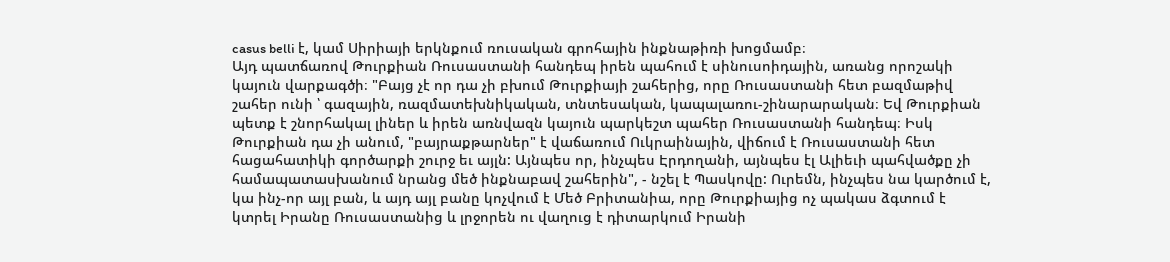casus belli է, կամ Սիրիայի երկնքում ռուսական գրոհային ինքնաթիռի խոցմամբ։
Այդ պատճառով Թուրքիան Ռուսաստանի հանդեպ իրեն պահում է սինուսոիդային, առանց որոշակի կայուն վարքագծի։ "Բայց չէ որ դա չի բխում Թուրքիայի շահերից, որը Ռուսաստանի հետ բազմաթիվ շահեր ունի ՝ գազային, ռազմատեխնիկական, տնտեսական, կապալառու-շինարարական։ Եվ Թուրքիան պետք է շնորհակալ լիներ և իրեն առնվազն կայուն պարկեշտ պահեր Ռուսաստանի հանդեպ։ Իսկ Թուրքիան դա չի անում, "բայրաքթարներ" է վաճառում Ուկրաինային, վիճում է Ռուսաստանի հետ հացահատիկի գործարքի շուրջ եւ այլն: Այնպես որ, ինչպես Էրդողանի, այնպես էլ Ալիեւի պահվածքը չի համապատասխանում նրանց մեծ ինքնաբավ շահերին", - նշել է Պասկովը: Ուրեմն, ինչպես նա կարծում է, կա ինչ-որ այլ բան, և այդ այլ բանը կոչվում է Մեծ Բրիտանիա, որը Թուրքիայից ոչ պակաս ձգտում է կտրել Իրանը Ռուսաստանից և լրջորեն ու վաղուց է դիտարկում Իրանի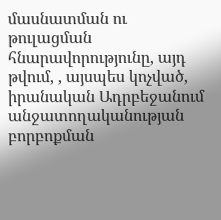մասնատման ու թուլացման հնարավորությունը, այդ թվում, , այսպես կոչված, իրանական Ադրբեջանում անջատողականության բորբոքման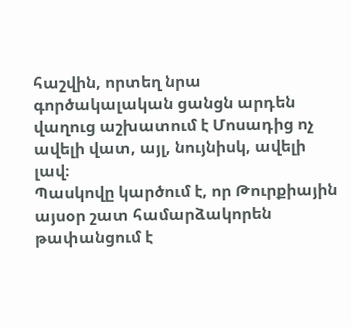հաշվին, որտեղ նրա գործակալական ցանցն արդեն վաղուց աշխատում է Մոսադից ոչ ավելի վատ, այլ, նույնիսկ, ավելի լավ։
Պասկովը կարծում է, որ Թուրքիային այսօր շատ համարձակորեն թափանցում է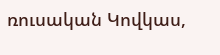ռուսական Կովկաս,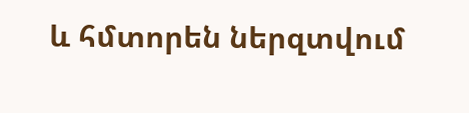և հմտորեն ներզտվում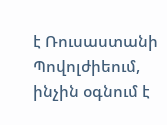է Ռուսաստանի Պովոլժիեում, ինչին օգնում է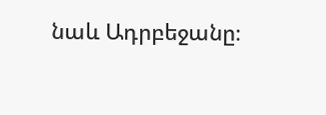նաև Ադրբեջանը։